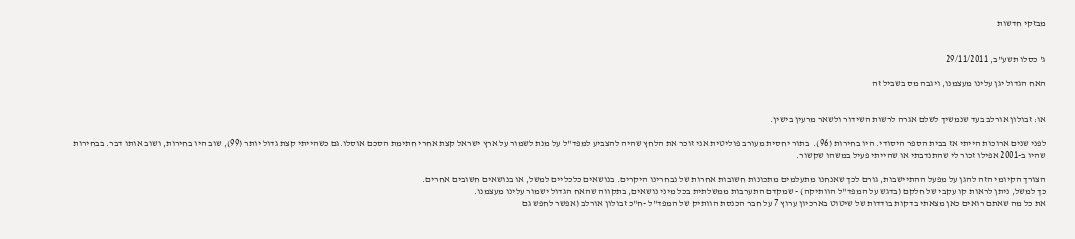מבזקי חדשות


ג' כסלו תשע"ב, 29/11/2011

האח הגדול יגן עלינו מעצמנו, ויגבה מס בשביל זה


או: זבולון אורלב בעד שנמשיך לשלם אגרה לרשות השידור ולשאר מרעין בישין.

לפני שנים ארוכות הייתי אז בבית הספר היסודי. היו בחירות (96).  בתור יחסית מעורב פוליטית אני זוכר את הלחץ שהיה להצביע למפד"ל על מנת לשמור על ארץ ישראל קצת אחרי חתימת הסכם אוסלו.גם כשהייתי קצת גדול יותר (99), שוב היו בחירות, ושוב אותו דבר. בבחירות שהיו ב-2001 אפילו זכור לי שהתנדבתי או שהייתי פעיל במשהו שקשור.

הצורך הקיומי הזה להגן על מפעל ההתיישבות, גורם לכך שאנחנו מתעלמים מתכונות חשובות אחרות של נבחרינו היקרים. בנושאים כלכליים למשל, או בנושאים חשובים אחרים.
כך למשל, ניתן לראות קו עקבי של חלקם (בדגש על המפד"ל הוותיקה) - שמקדם התערבות ממשלתית בכל מיני נושאים, בתקווה שהאח הגדול ישמור עלינו מעצמנו.
את כל מה שאתם רואים כאן מצאתי בדקות בודדות של שיטוט בארכיון ערוץ 7 על חבר הכנסת הוותיק של המפד"ל -ח"כ זבולון אורלב (אפשר לחפש גם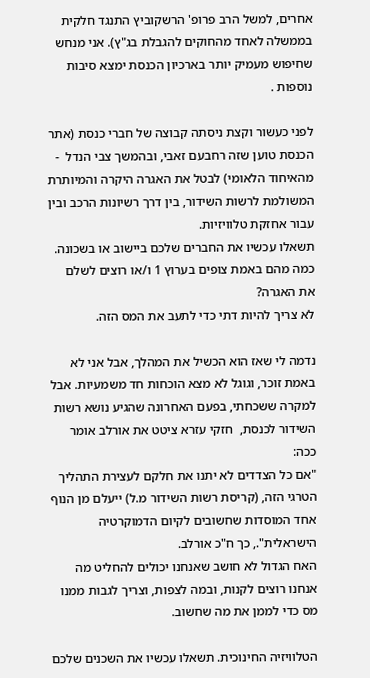אחרים, למשל הרב פרופ' הרשקוביץ התנגד חלקית בממשלה לאחד מהחוקים להגבלת בג"ץ). אני מנחש שחיפוש מעמיק יותר בארכיון הכנסת ימצא סיבות נוספות .

לפני כעשור וקצת ניסתה קבוצה של חברי כנסת (אתר הכנסת טוען שזה רחבעם זאבי, ובהמשך צבי הנדל  - מהאיחוד הלאומי) לבטל את האגרה היקרה והמיותרת המשולמת לרשות השידור, בין דרך רשיונות הרכב ובין עבור אחזקת טלוויזיות.
תשאלו עכשיו את החברים שלכם ביישוב או בשכונה. כמה מהם באמת צופים בערוץ 1 ו/או רוצים לשלם את האגרה?
לא צריך להיות דתי כדי לתעב את המס הזה.

נדמה לי שאז הוא הכשיל את המהלך, אבל אני לא באמת זוכר, וגוגל לא מצא הוכחות חד משמעיות. אבל למקרה ששכחתי, בפעם האחרונה שהגיע נושא רשות השידור לכנסת,  חזקי עזרא ציטט את אורלב אומר ככה:
"אם כל הצדדים לא יתנו את חלקם לעצירת התהליך הטרגי הזה, (קריסת רשות השידור מ.ל) ייעלם מן הנוף אחד המוסדות שחשובים לקיום הדמוקרטיה הישראלית"., כך ח"כ אורלב.
האח הגדול לא חושב שאנחנו יכולים להחליט מה אנחנו רוצים לקנות, ובמה לצפות, וצריך לגבות ממנו מס כדי לממן את מה שחשוב.

הטלוויזיה החינוכית. תשאלו עכשיו את השכנים שלכם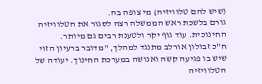(שיש להם טלוויזיה) מי צופה בה.
גורם בלשכת ראש הממשלה רצה לסגור את הטלוויזיה החינוכית. עוד גוף יקר ולטענת רבים גם מיותר.
ח"כ זבולון אורלב מתנגד למהלך, "מדובר ברעיון הזוי שיש בו פגיעה קשה ואנושה במערכת החינוך. יעודה של הטלוויזיה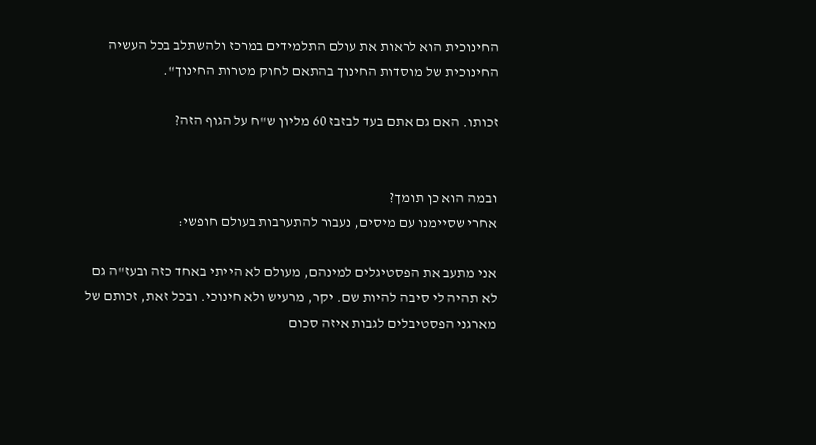החינוכית הוא לראות את עולם התלמידים במרכז ולהשתלב בכל העשיה החינוכית של מוסדות החינוך בהתאם לחוק מטרות החינוך".

זכותו. האם גם אתם בעד לבזבז 60 מליון ש"ח על הגוף הזה?


ובמה הוא כן תומך?
אחרי שסיימנו עם מיסים, נעבור להתערבות בעולם חופשי:

אני מתעב את הפסטיגלים למינהם, מעולם לא הייתי באחד כזה ובעז"ה גם לא תהיה לי סיבה להיות שם. יקר, מרעיש ולא חינוכי. ובכל זאת, זכותם של מארגני הפסטיבלים לגבות איזה סכום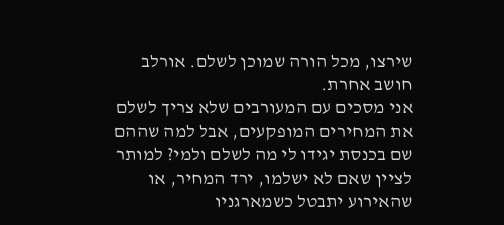שירצו, מכל הורה שמוכן לשלם. אורלב חושב אחרת.
אני מסכים עם המעורבים שלא צריך לשלם את המחירים המופקעים, אבל למה שההם שם בכנסת יגידו לי מה לשלם ולמי? למותר לציין שאם לא ישלמו, ירד המחיר, או שהאירוע יתבטל כשמארגניו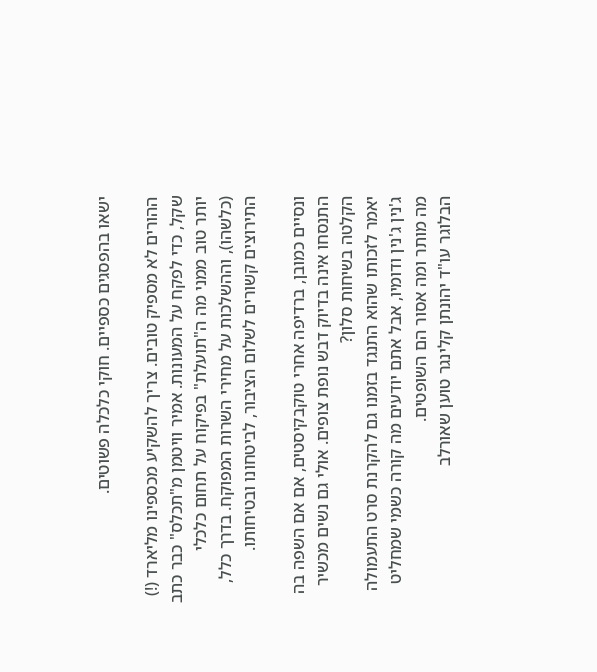ישאו בהפסגים כספיים. חוקי כלכלה פשוטים.

ההורים לא מספיק טובים. צריך להשקיע מכספינו מליארד (!) שקל, כדי לפקח על המעונות. אמיר וויטמן מ"תכלס" כבר כתב  יותר טוב ממני מה ה"תועלת" בפיקוח על תחום כלכלי (כלשהו), וההשלכות על מחירי השרות המפוקח. בדרך כלל, התירוצים קשורים לשלום הציבור, לביטחונו ובטיחותו.

ונסיים כמובן, ברדיפה אחרי טוקבקיסטים, אם אם השפה בה התנסחו אינה בדיוק דבש נופת צופים. אולי גם נשים מכשיר הקלטה בשיחות סלון?
יאמר לזכותו שהוא התנגד בזמנו גם להקרנת סרט התעמולה ג'נין ג'נין ודומיו, אבל אתם יודעים מה קורה כשמי שמחליט מה מותר ומה אסור הם השופטים.
הבלוגר עו"ד יהונתן קלינגר טוען שאורלב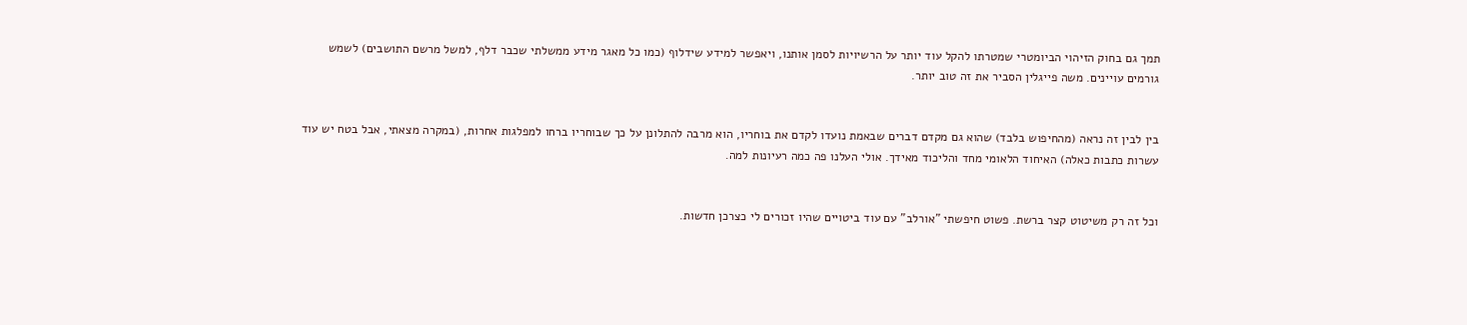תמך גם בחוק הזיהוי הביומטרי שמטרתו להקל עוד יותר על הרשיויות לסמן אותנו, ויאפשר למידע שידלוף (כמו כל מאגר מידע ממשלתי שכבר דלף, למשל מרשם התושבים) לשמש גורמים עויינים. משה פייגלין הסביר את זה טוב יותר.


בין לבין זה נראה (מהחיפוש בלבד) שהוא גם מקדם דברים שבאמת נועדו לקדם את בוחריו, הוא מרבה להתלונן על כך שבוחריו ברחו למפלגות אחרות, (במקרה מצאתי, אבל בטח יש עוד עשרות כתבות כאלה) האיחוד הלאומי מחד והליכוד מאידך. אולי העלנו פה כמה רעיונות למה.


וכל זה רק משיטוט קצר ברשת. פשוט חיפשתי "אורלב" עם עוד ביטויים שהיו זכורים לי כצרכן חדשות.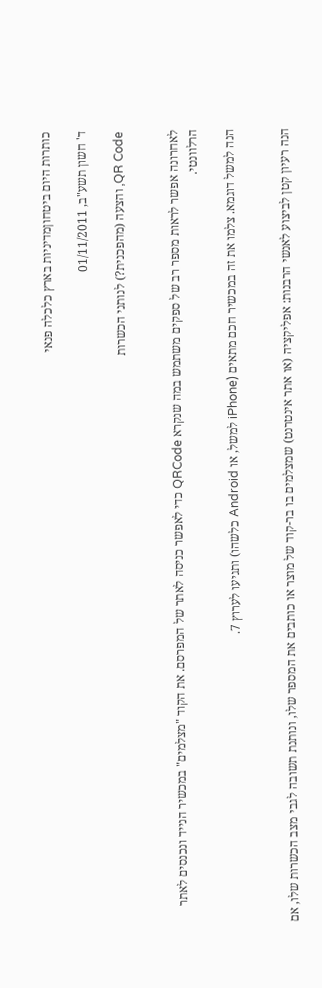כותרות היום ביטחוןמדיניות בארץ כלכלה פנאי

ד' חשון תשע"ב, 01/11/2011

QR Code, והצעה (מהפכנית?) לנותני הכשרות


לאחרונה אפשר לראות מספר רב של ספקים משתמש במה שנקרא QRCode כדי לאפשר כניסה לאתר של המפרסם. את הקוד "מצלמים" במכשיר הנייד ונכנסים לאתר הרלוונטי.

הנה למשל דוגמא. צלמו את זה במכשיר חכם מתאים (iPhone למשל, או Android כלשהו) ותגיעו לערוץ 7.


הנה רעיון קטן לביצוע לאנשי הרבנות: אפליקציה (או אתר אינטרנט) שמצלמים בו בר-קוד של מוצר או כותבים את המספר שלו, ונותנת תשובה לגבי מצב הכשרות שלו, אם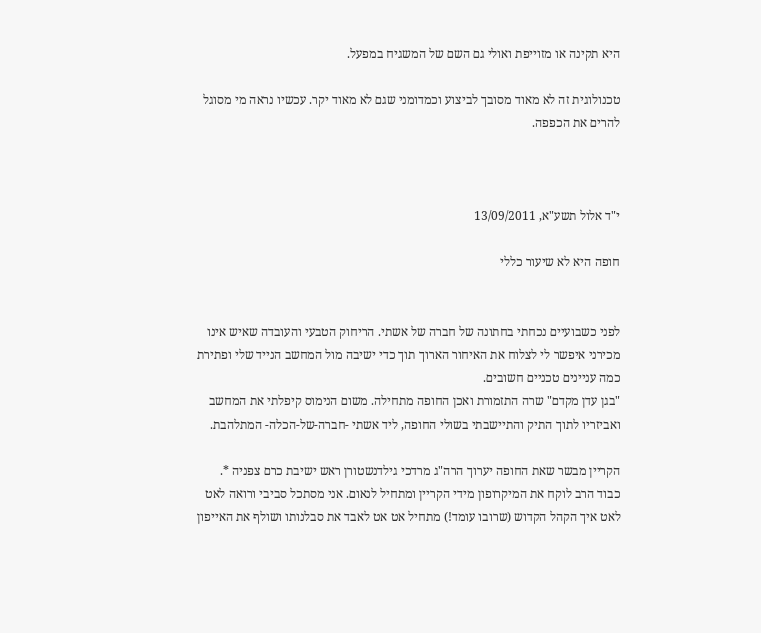היא תקינה או מזוייפת ואולי גם השם של המשגיח במפעל.

טכנולוגית זה לא מאוד מסובך לביצוע וכמדומני שגם לא מאוד יקר. עכשיו נראה מי מסוגל להרים את הכפפה.



י"ד אלול תשע"א, 13/09/2011

חופה היא לא שיעור כללי


לפני כשבועיים נכחתי בחתונה של חברה של אשתי. הריחוק הטבעי והעובדה שאיש אינו מכירני איפשר לי לצלוח את האיחור הארוך תוך כדי ישיבה מול המחשב הנייד שלי ופתירת כמה עניינים טכניים חשובים.
"בגן עדן מקדם" שרה התזמורת ואכן החופה מתחילה. משום הנימוס קיפלתי את המחשב ואביזריו לתוך התיק והתיישבתי בשולי החופה, ליד אשתי -חברה-של-הכלה- המתלהבת.

הקריין מבשר שאת החופה יערוך הרה"ג מרדכי גילדנשטורן ראש ישיבת כרם צפניה *.
כבוד הרב לוקח את המיקרופון מידי הקריין ומתחיל לנאום. אני מסתכל סביבי ורואה לאט לאט איך הקהל הקדוש (שרובו עומד!) מתחיל אט אט לאבד את סבלנותו ושולף את האייפון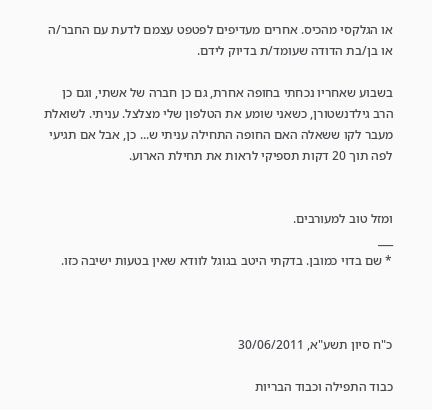או הגלקסי מהכיס. אחרים מעדיפים לפטפט עצמם לדעת עם החבר/ה או בן/בת הדודה שעומד/ת בדיוק לידם.

בשבוע שאחריו נכחתי בחופה אחרת, גם כן חברה של אשתי, וגם כן הרב גילדנשטורן, כשאני שומע את הטלפון שלי מצלצל. עניתי. לשואלת מעבר לקו ששאלה האם החופה התחילה עניתי ש... כן, אבל אם תגיעי לפה תוך 20 דקות תספיקי לראות את תחילת הארוע.


ומזל טוב למעורבים.
___
* שם בדוי כמובן. בדקתי היטב בגוגל לוודא שאין בטעות ישיבה כזו.



כ"ח סיון תשע"א, 30/06/2011

כבוד התפילה וכבוד הבריות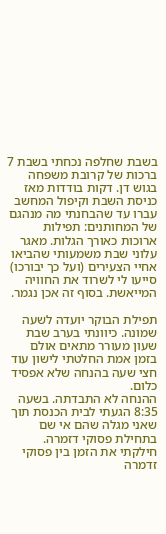בשבת שחלפה נכחתי בשבת 7 ברכות של קרובת משפחה בגוש דן. דקות בודדות מאז כניסת השבת וקיפול המחשב עברו עד שהבחנתי מה מנהגם של המחותנים: תפילות ארוכות כאורך הגלות. מאגר עלוני שבת משמעותי שהביאו אחיי הצעירים (ועל כך יבורכו) סייעו לי לשרוד את החוויה המייאשת. בסוף זה אכן נגמר.

תפילת הבוקר יועדה לשעה שמונה. כיוונתי בערב שבת שעון מעורר מתאים אולם בזמן אמת החלטתי לישון עוד חצי שעה בהנחה שלא אפסיד כלום.
ההנחה לא התבדתה. בשעה 8:35 הגעתי לבית הכנסת תוך שאני מגלה שהם אי שם בתחילת פסוקי דזמרה. חילקתי את הזמן בין פסוקי זדמרה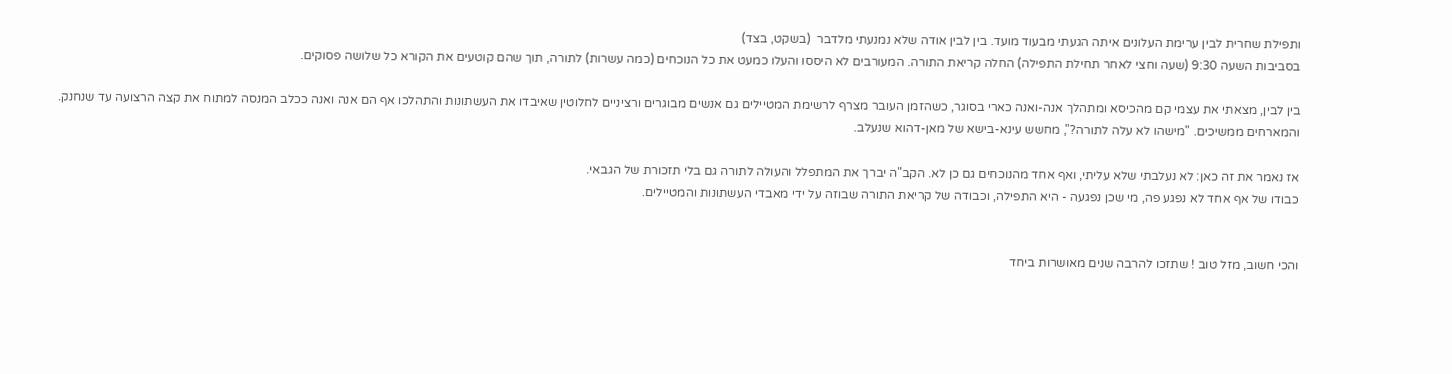ותפילת שחרית לבין ערימת העלונים איתה הגעתי מבעוד מועד. בין לבין אודה שלא נמנעתי מלדבר  (בשקט, בצד)
בסביבות השעה 9:30 (שעה וחצי לאחר תחילת התפילה) החלה קריאת התורה. המעורבים לא היססו והעלו כמעט את כל הנוכחים (כמה עשרות) לתורה, תוך שהם קוטעים את הקורא כל שלושה פסוקים.

בין לבין, מצאתי את עצמי קם מהכיסא ומתהלך אנה-ואנה כארי בסוגר, כשהזמן העובר מצרף לרשימת המטיילים גם אנשים מבוגרים ורציניים לחלוטין שאיבדו את העשתונות והתהלכו אף הם אנה ואנה ככלב המנסה למתוח את קצה הרצועה עד שנחנק.
והמארחים ממשיכים. "מישהו לא עלה לתורה?", מחשש עינא-בישא של מאן-דהוא שנעלב.

אז נאמר את זה כאן: לא נעלבתי שלא עליתי, ואף אחד מהנוכחים גם כן לא. הקב"ה יברך את המתפלל והעולה לתורה גם בלי תזכורת של הגבאי.
כבודו של אף אחד לא נפגע פה, מי שכן נפגעה - היא התפילה, וכבודה של קריאת התורה שבוזה על ידי מאבדי העשתונות והמטיילים.


והכי חשוב, מזל טוב ! שתזכו להרבה שנים מאושרות ביחד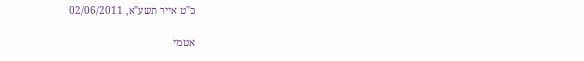כ"ט אייר תשע"א, 02/06/2011

אטמי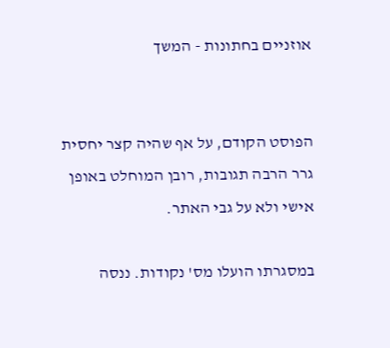אוזניים בחתונות - המשך


הפוסט הקודם, על אף שהיה קצר יחסית גרר הרבה תגובות, רובן המוחלט באופן אישי ולא על גבי האתר.

במסגרתו הועלו מס' נקודות. ננסה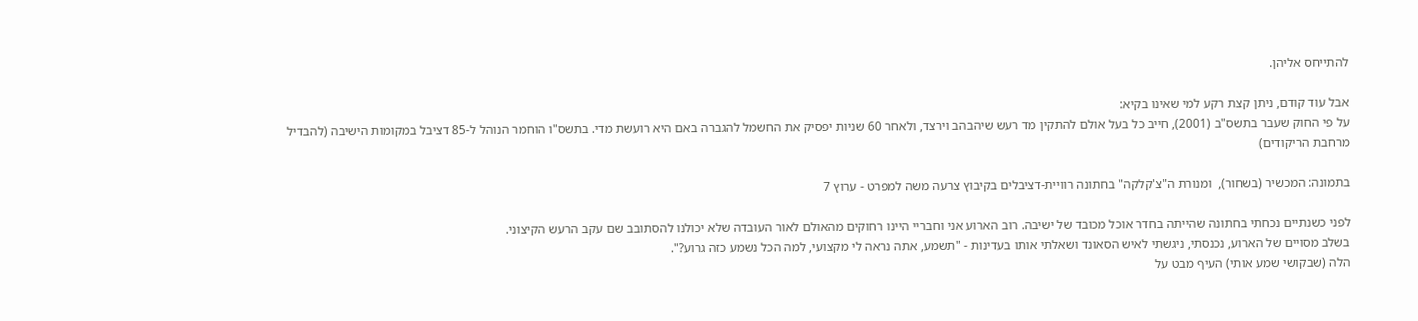להתייחס אליהן.

אבל עוד קודם, ניתן קצת רקע למי שאינו בקיא:
על פי החוק שעבר בתשס"ב (2001), חייב כל בעל אולם להתקין מד רעש שיהבהב וירצד, ולאחר 60 שניות יפסיק את החשמל להגברה באם היא רועשת מדי. בתשס"ו הוחמר הנוהל ל-85 דציבל במקומות הישיבה (להבדיל מרחבת הריקודים)

בתמונה: המכשיר (בשחור),  ומנורת ה"צ'קלקה" בחתונה רוויית-דציבלים בקיבוץ צרעה משה למפרט - ערוץ 7

לפני כשנתיים נכחתי בחתונה שהייתה בחדר אוכל מכובד של ישיבה. רוב הארוע אני וחבריי היינו רחוקים מהאולם לאור העובדה שלא יכולנו להסתובב שם עקב הרעש הקיצוני.
בשלב מסויים של הארוע, נכנסתי, ניגשתי לאיש הסאונד ושאלתי אותו בעדינות - "תשמע, אתה נראה לי מקצועי, למה הכל נשמע כזה גרוע?".
הלה (שבקושי שמע אותי) העיף מבט על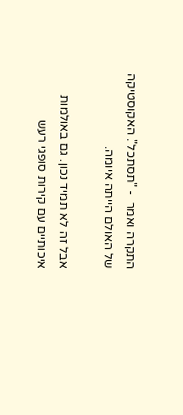התקרה ואמר  - "תסתכל". האקוסטיקה של האולם הייתה איומה.

אבל זה לא תמיד נכון. גם באולמות איכותיים עם קירות סופגי רעש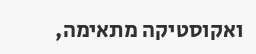ואקוסטיקה מתאימה,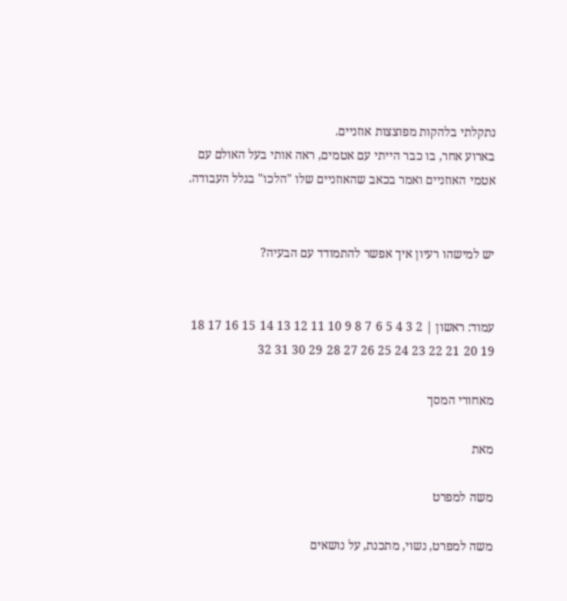נתקלתי בלהקות מפוצצות אוזניים.
בארוע אחר, בו כבר הייתי עם אטמים, ראה אותי בעל האולם עם אטמי האוזניים ואמר בכאב שהאוזניים שלו "הלכו" בגלל העבודה.


יש למישהו רעיון איך אפשר להתמודד עם הבעיה?


עמוד: ראשון | 2 3 4 5 6 7 8 9 10 11 12 13 14 15 16 17 18 19 20 21 22 23 24 25 26 27 28 29 30 31 32

מאחורי המסך

מאת

משה למפרט

משה למפרט, נשוי, מתכנת, על נושאים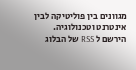מגוונים בין פוליטיקה לבין אינטרנט וטכנולוגיה.
הירשם ל RSS של הבלוג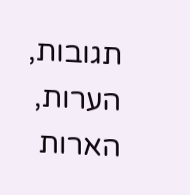תגובות, הערות, הארות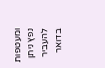ומעטפות נפץ ניתן להעביר בדואר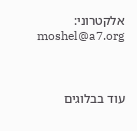אלקטרוני: moshel@a7.org



עוד בבלוגים